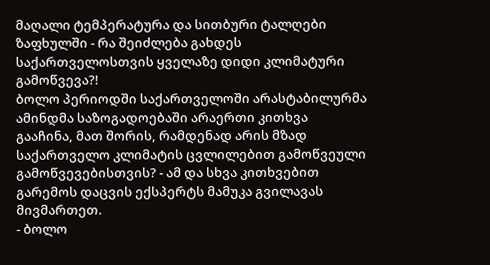მაღალი ტემპერატურა და სითბური ტალღები ზაფხულში - რა შეიძლება გახდეს საქართველოსთვის ყველაზე დიდი კლიმატური გამოწვევა?!
ბოლო პერიოდში საქართველოში არასტაბილურმა ამინდმა საზოგადოებაში არაერთი კითხვა გააჩინა, მათ შორის, რამდენად არის მზად საქართველო კლიმატის ცვლილებით გამოწვეული გამოწვევებისთვის? - ამ და სხვა კითხვებით გარემოს დაცვის ექსპერტს მამუკა გვილავას მივმართეთ.
- ბოლო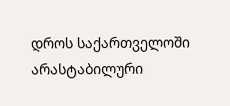დროს საქართველოში არასტაბილური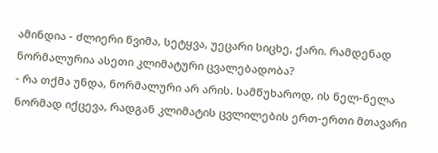ამინდია - ძლიერი წვიმა, სეტყვა, უეცარი სიცხე, ქარი. რამდენად ნორმალურია ასეთი კლიმატური ცვალებადობა?
- რა თქმა უნდა, ნორმალური არ არის. სამწუხაროდ, ის ნელ-ნელა ნორმად იქცევა, რადგან კლიმატის ცვლილების ერთ-ერთი მთავარი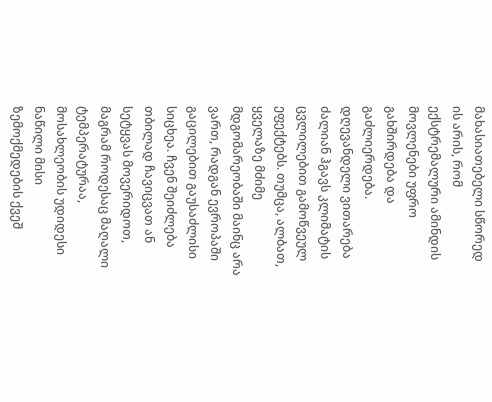მახასიათებელი სწორედ ის არის, რომ ექსტრემალური ამინდის მოვლენები უფრო გახშირდება და გაძლიერდება.
დღევანდელი ვითარება ძალიან ჰგავს კლიმატის ცვლილებით გამოწვეულ ეფექტებს. თუმცა, ალბათ, ყველაზე მძიმე მდგომარეობაში მაინც არა ვართ, რადგან ევროპაში გაცილებით გაუსაძლისი სიცხეა. ჩვენ შეიძლება თბილად ჩავიცვათ ან სეტყვას მოვერიდოთ, მაგრამ როდესაც მაღალი ტემპერატურაა, მოსახლეობის უდიდესი ნაწილი მისი ზემოქმედების ქვეშ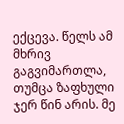ექცევა. წელს ამ მხრივ გაგვიმართლა, თუმცა ზაფხული ჯერ წინ არის. მე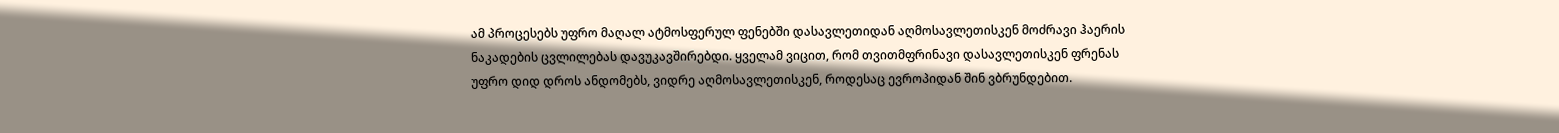ამ პროცესებს უფრო მაღალ ატმოსფერულ ფენებში დასავლეთიდან აღმოსავლეთისკენ მოძრავი ჰაერის ნაკადების ცვლილებას დავუკავშირებდი. ყველამ ვიცით, რომ თვითმფრინავი დასავლეთისკენ ფრენას უფრო დიდ დროს ანდომებს, ვიდრე აღმოსავლეთისკენ, როდესაც ევროპიდან შინ ვბრუნდებით.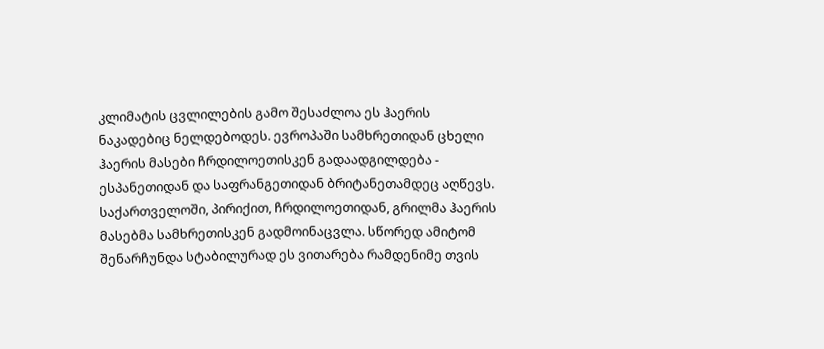კლიმატის ცვლილების გამო შესაძლოა ეს ჰაერის ნაკადებიც ნელდებოდეს. ევროპაში სამხრეთიდან ცხელი ჰაერის მასები ჩრდილოეთისკენ გადაადგილდება - ესპანეთიდან და საფრანგეთიდან ბრიტანეთამდეც აღწევს. საქართველოში, პირიქით, ჩრდილოეთიდან, გრილმა ჰაერის მასებმა სამხრეთისკენ გადმოინაცვლა. სწორედ ამიტომ შენარჩუნდა სტაბილურად ეს ვითარება რამდენიმე თვის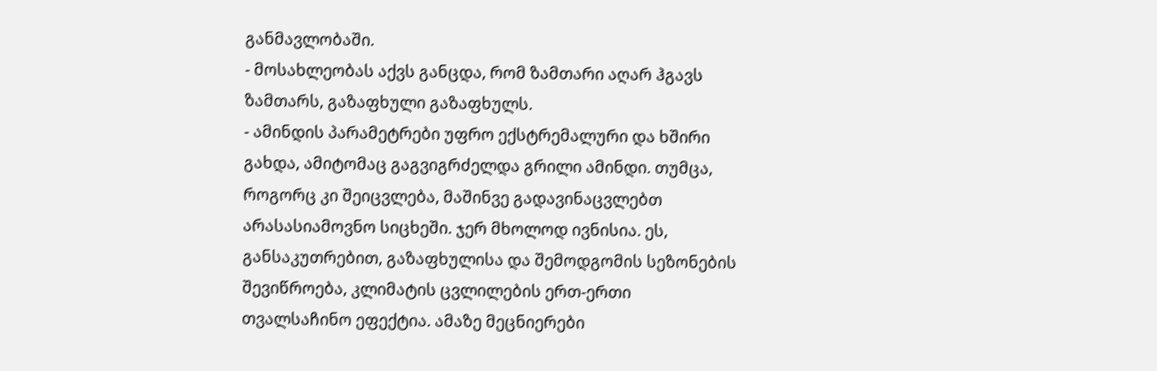განმავლობაში.
- მოსახლეობას აქვს განცდა, რომ ზამთარი აღარ ჰგავს ზამთარს, გაზაფხული გაზაფხულს.
- ამინდის პარამეტრები უფრო ექსტრემალური და ხშირი გახდა, ამიტომაც გაგვიგრძელდა გრილი ამინდი. თუმცა, როგორც კი შეიცვლება, მაშინვე გადავინაცვლებთ არასასიამოვნო სიცხეში. ჯერ მხოლოდ ივნისია. ეს, განსაკუთრებით, გაზაფხულისა და შემოდგომის სეზონების შევიწროება, კლიმატის ცვლილების ერთ-ერთი თვალსაჩინო ეფექტია. ამაზე მეცნიერები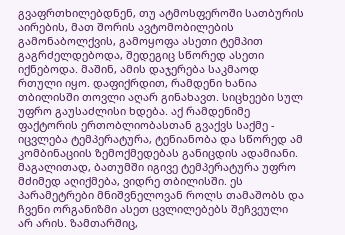გვაფრთხილებდნენ, თუ ატმოსფეროში სათბურის აირების, მათ შორის ავტომობილების გამონაბოლქვის, გამოყოფა ასეთი ტემპით გაგრძელდებოდა, შედეგიც სწორედ ასეთი იქნებოდა. მაშინ, ამის დაჯერება საკმაოდ რთული იყო. დაფიქრდით, რამდენი ხანია თბილისში თოვლი აღარ გინახავთ. სიცხეები სულ უფრო გაუსაძლისი ხდება. აქ რამდენიმე ფაქტორის ერთობლიობასთან გვაქვს საქმე - იცვლება ტემპერატურა, ტენიანობა და სწორედ ამ კომბინაციის ზემოქმედებას განიცდის ადამიანი. მაგალითად, ბათუმში იგივე ტემპერატურა უფრო მძიმედ აღიქმება, ვიდრე თბილისში. ეს პარამეტრები მნიშვნელოვან როლს თამაშობს და ჩვენი ორგანიზმი ასეთ ცვლილებებს შეჩვეული არ არის. ზამთარშიც,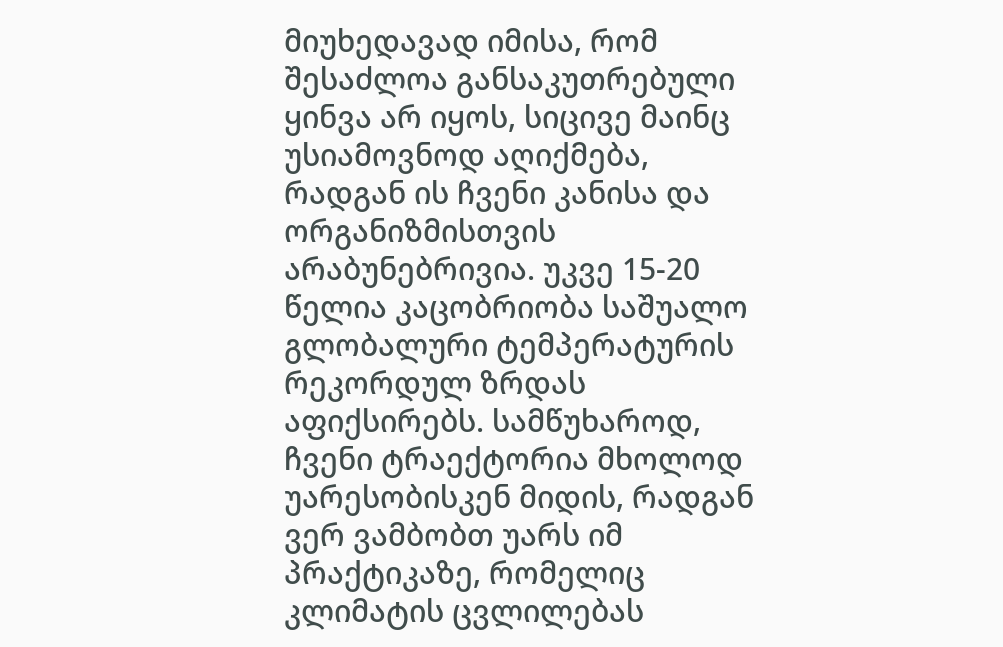მიუხედავად იმისა, რომ შესაძლოა განსაკუთრებული ყინვა არ იყოს, სიცივე მაინც უსიამოვნოდ აღიქმება, რადგან ის ჩვენი კანისა და ორგანიზმისთვის არაბუნებრივია. უკვე 15-20 წელია კაცობრიობა საშუალო გლობალური ტემპერატურის რეკორდულ ზრდას აფიქსირებს. სამწუხაროდ, ჩვენი ტრაექტორია მხოლოდ უარესობისკენ მიდის, რადგან ვერ ვამბობთ უარს იმ პრაქტიკაზე, რომელიც კლიმატის ცვლილებას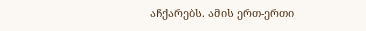აჩქარებს. ამის ერთ-ერთი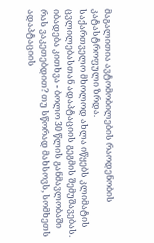მაგალითია ავტომობილების რაოდენობის კატასტროფული ზრდა.
საქართველო მხოლოდ ახლა იწყებს კლიმატის ცვლილებასთან ადაპტაციის გეგმის შემუშავებას. იბადება კითხვა - ბოლო 30 წლის განმავლობაში რას ვაკეთებდით? თუ სწორად მახსოვს, სომხეთს ადაპტაციის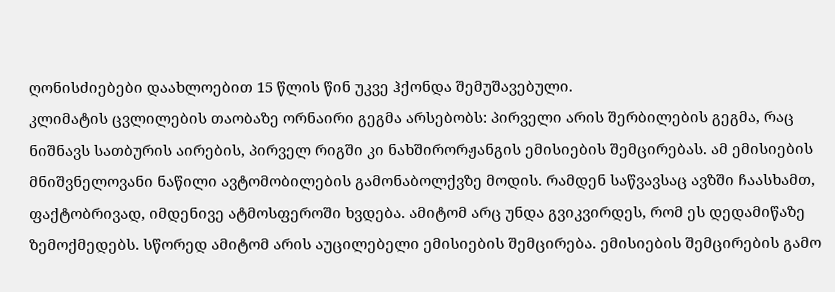ღონისძიებები დაახლოებით 15 წლის წინ უკვე ჰქონდა შემუშავებული.
კლიმატის ცვლილების თაობაზე ორნაირი გეგმა არსებობს: პირველი არის შერბილების გეგმა, რაც ნიშნავს სათბურის აირების, პირველ რიგში კი ნახშირორჟანგის ემისიების შემცირებას. ამ ემისიების მნიშვნელოვანი ნაწილი ავტომობილების გამონაბოლქვზე მოდის. რამდენ საწვავსაც ავზში ჩაასხამთ, ფაქტობრივად, იმდენივე ატმოსფეროში ხვდება. ამიტომ არც უნდა გვიკვირდეს, რომ ეს დედამიწაზე ზემოქმედებს. სწორედ ამიტომ არის აუცილებელი ემისიების შემცირება. ემისიების შემცირების გამო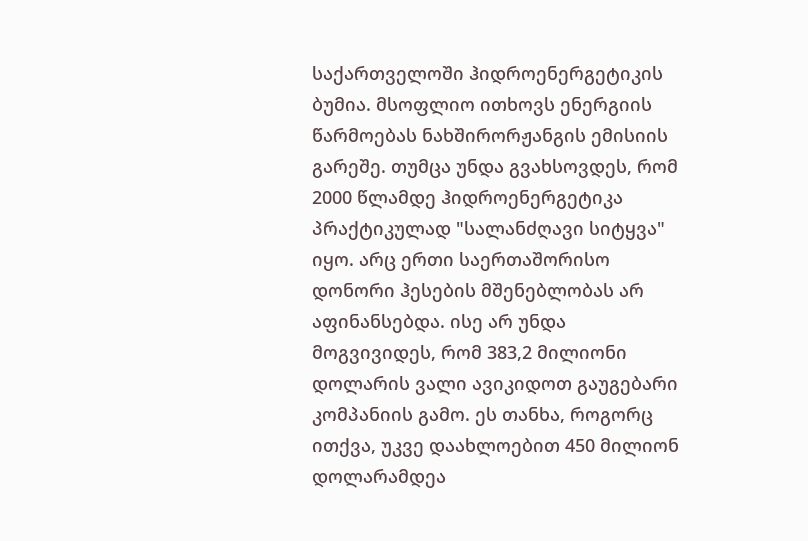საქართველოში ჰიდროენერგეტიკის ბუმია. მსოფლიო ითხოვს ენერგიის წარმოებას ნახშირორჟანგის ემისიის გარეშე. თუმცა უნდა გვახსოვდეს, რომ 2000 წლამდე ჰიდროენერგეტიკა პრაქტიკულად "სალანძღავი სიტყვა" იყო. არც ერთი საერთაშორისო დონორი ჰესების მშენებლობას არ აფინანსებდა. ისე არ უნდა მოგვივიდეს, რომ 383,2 მილიონი დოლარის ვალი ავიკიდოთ გაუგებარი კომპანიის გამო. ეს თანხა, როგორც ითქვა, უკვე დაახლოებით 450 მილიონ დოლარამდეა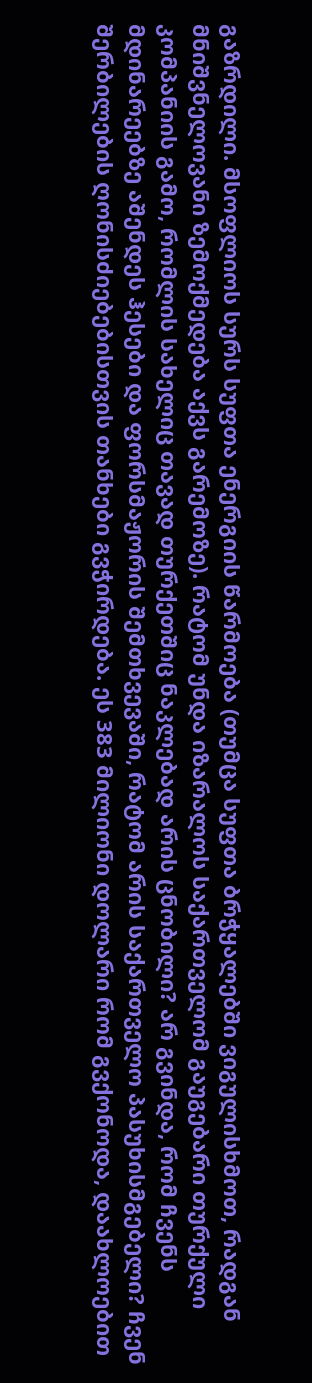გაზრდილი. მსოფლიოს სურს სუფთა ენერგიის წარმოება (თუმცა სუფთა ბრჭყალებში ვიგულისხმოთ, რადგან მნიშვნელოვანი ზემოქმედება აქვს გარემოზე). რატომ უნდა იზარალოს საქართველომ გაუგებარი თურქული კომპანიის გამო, რომლის სახელიც თავად თურქეთშიც ნაკლებად არის ცნობილი? არ გვინდა, რომ ჩვენს მდინარეებზე აშენდეს ჰესები და ფორსმაჟორის შემთხვევაში, რატომ არის საქართველო პასუხისმგებელი? ჩვენ შერბილების ღონისძიებებისთვის თანხები გვჭირდება. ეს 383 მილიონი დოლარი რომ გვქონოდა, დაახლოებით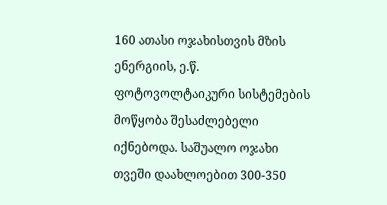160 ათასი ოჯახისთვის მზის ენერგიის, ე.წ. ფოტოვოლტაიკური სისტემების მოწყობა შესაძლებელი იქნებოდა. საშუალო ოჯახი თვეში დაახლოებით 300-350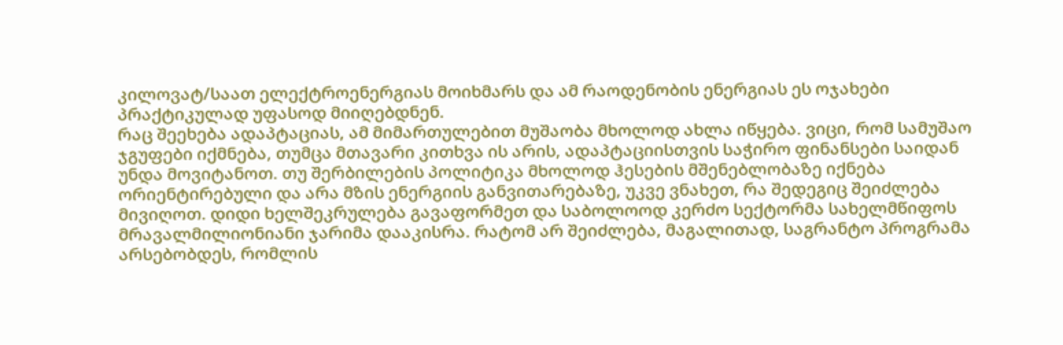კილოვატ/საათ ელექტროენერგიას მოიხმარს და ამ რაოდენობის ენერგიას ეს ოჯახები პრაქტიკულად უფასოდ მიიღებდნენ.
რაც შეეხება ადაპტაციას, ამ მიმართულებით მუშაობა მხოლოდ ახლა იწყება. ვიცი, რომ სამუშაო ჯგუფები იქმნება, თუმცა მთავარი კითხვა ის არის, ადაპტაციისთვის საჭირო ფინანსები საიდან უნდა მოვიტანოთ. თუ შერბილების პოლიტიკა მხოლოდ ჰესების მშენებლობაზე იქნება ორიენტირებული და არა მზის ენერგიის განვითარებაზე, უკვე ვნახეთ, რა შედეგიც შეიძლება მივიღოთ. დიდი ხელშეკრულება გავაფორმეთ და საბოლოოდ კერძო სექტორმა სახელმწიფოს მრავალმილიონიანი ჯარიმა დააკისრა. რატომ არ შეიძლება, მაგალითად, საგრანტო პროგრამა არსებობდეს, რომლის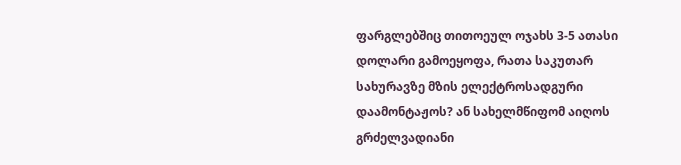ფარგლებშიც თითოეულ ოჯახს 3-5 ათასი დოლარი გამოეყოფა, რათა საკუთარ სახურავზე მზის ელექტროსადგური დაამონტაჟოს? ან სახელმწიფომ აიღოს გრძელვადიანი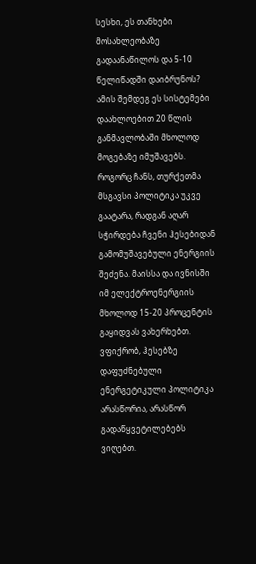სესხი, ეს თანხები მოსახლეობაზე გადაანაწილოს და 5-10 წელიწადში დაიბრუნოს? ამის შემდეგ ეს სისტემები დაახლოებით 20 წლის განმავლობაში მხოლოდ მოგებაზე იმუშავებს. როგორც ჩანს, თურქეთმა მსგავსი პოლიტიკა უკვე გაატარა, რადგან აღარ სჭირდება ჩვენი ჰესებიდან გამომუშავებული ენერგიის შეძენა. მაისსა და ივნისში იმ ელექტროენერგიის მხოლოდ 15-20 პროცენტის გაყიდვას ვახერხებთ. ვფიქრობ, ჰესებზე დაფუძნებული ენერგეტიკული პოლიტიკა არასწორია, არასწორ გადაწყვეტილებებს ვიღებთ.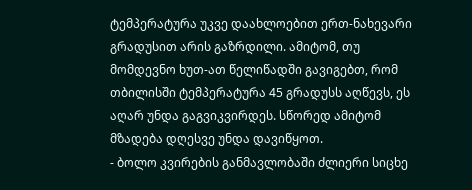ტემპერატურა უკვე დაახლოებით ერთ-ნახევარი გრადუსით არის გაზრდილი. ამიტომ, თუ მომდევნო ხუთ-ათ წელიწადში გავიგებთ, რომ თბილისში ტემპერატურა 45 გრადუსს აღწევს, ეს აღარ უნდა გაგვიკვირდეს. სწორედ ამიტომ მზადება დღესვე უნდა დავიწყოთ.
- ბოლო კვირების განმავლობაში ძლიერი სიცხე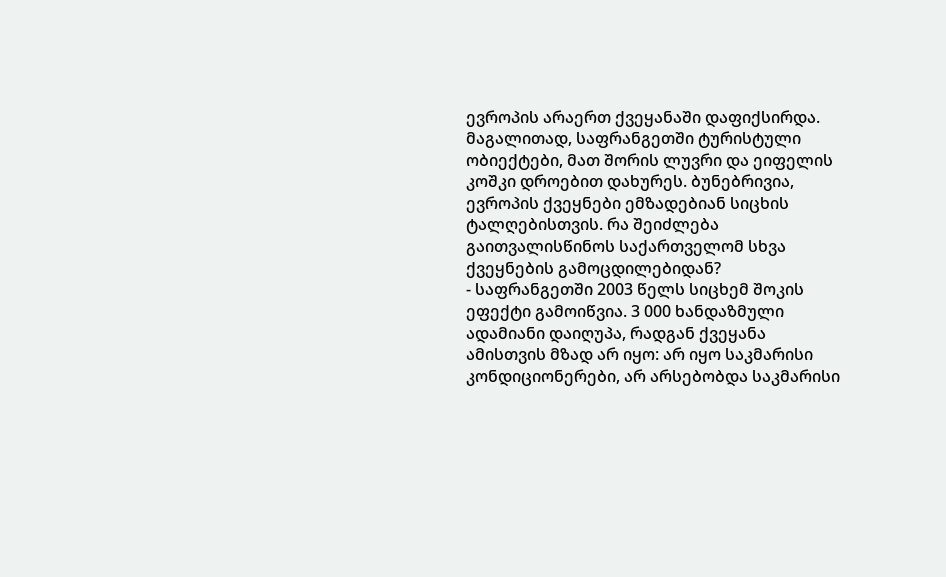ევროპის არაერთ ქვეყანაში დაფიქსირდა. მაგალითად, საფრანგეთში ტურისტული ობიექტები, მათ შორის ლუვრი და ეიფელის კოშკი დროებით დახურეს. ბუნებრივია, ევროპის ქვეყნები ემზადებიან სიცხის ტალღებისთვის. რა შეიძლება გაითვალისწინოს საქართველომ სხვა ქვეყნების გამოცდილებიდან?
- საფრანგეთში 2003 წელს სიცხემ შოკის ეფექტი გამოიწვია. 3 000 ხანდაზმული ადამიანი დაიღუპა, რადგან ქვეყანა ამისთვის მზად არ იყო: არ იყო საკმარისი კონდიციონერები, არ არსებობდა საკმარისი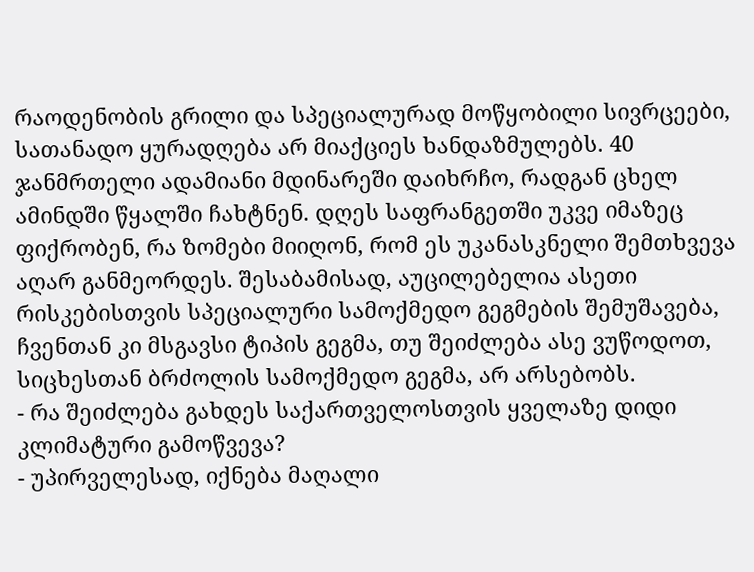რაოდენობის გრილი და სპეციალურად მოწყობილი სივრცეები, სათანადო ყურადღება არ მიაქციეს ხანდაზმულებს. 40 ჯანმრთელი ადამიანი მდინარეში დაიხრჩო, რადგან ცხელ ამინდში წყალში ჩახტნენ. დღეს საფრანგეთში უკვე იმაზეც ფიქრობენ, რა ზომები მიიღონ, რომ ეს უკანასკნელი შემთხვევა აღარ განმეორდეს. შესაბამისად, აუცილებელია ასეთი რისკებისთვის სპეციალური სამოქმედო გეგმების შემუშავება, ჩვენთან კი მსგავსი ტიპის გეგმა, თუ შეიძლება ასე ვუწოდოთ, სიცხესთან ბრძოლის სამოქმედო გეგმა, არ არსებობს.
- რა შეიძლება გახდეს საქართველოსთვის ყველაზე დიდი კლიმატური გამოწვევა?
- უპირველესად, იქნება მაღალი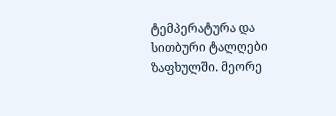ტემპერატურა და სითბური ტალღები ზაფხულში. მეორე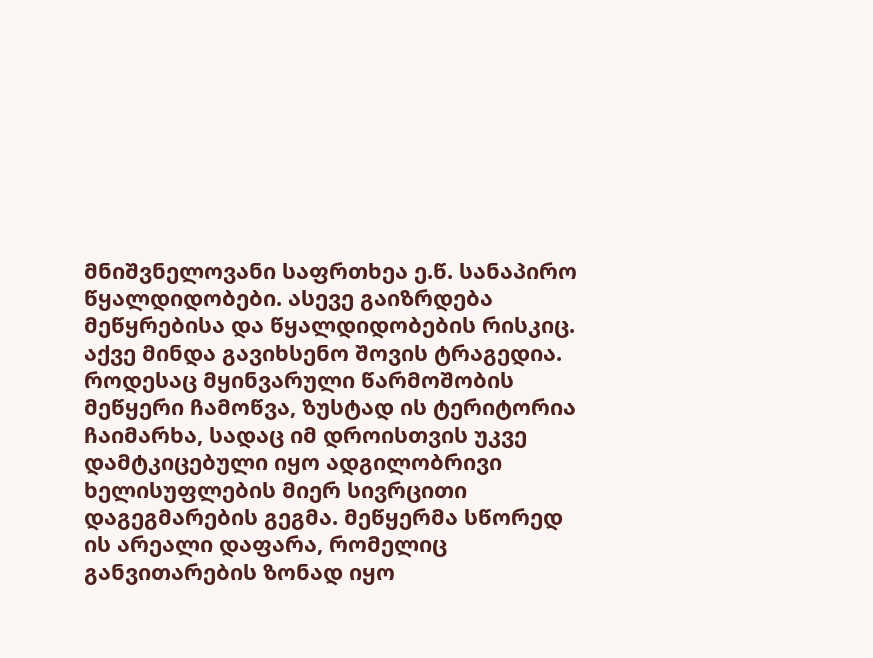მნიშვნელოვანი საფრთხეა ე.წ. სანაპირო წყალდიდობები. ასევე გაიზრდება მეწყრებისა და წყალდიდობების რისკიც. აქვე მინდა გავიხსენო შოვის ტრაგედია. როდესაც მყინვარული წარმოშობის მეწყერი ჩამოწვა, ზუსტად ის ტერიტორია ჩაიმარხა, სადაც იმ დროისთვის უკვე დამტკიცებული იყო ადგილობრივი ხელისუფლების მიერ სივრცითი დაგეგმარების გეგმა. მეწყერმა სწორედ ის არეალი დაფარა, რომელიც განვითარების ზონად იყო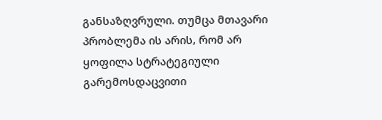განსაზღვრული. თუმცა მთავარი პრობლემა ის არის, რომ არ ყოფილა სტრატეგიული გარემოსდაცვითი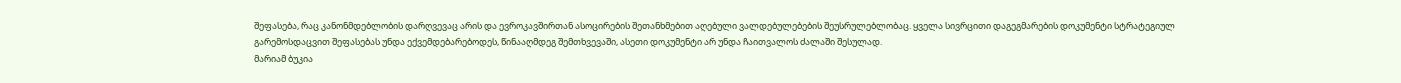შეფასება, რაც კანონმდებლობის დარღვევაც არის და ევროკავშირთან ასოცირების შეთანხმებით აღებული ვალდებულებების შეუსრულებლობაც. ყველა სივრცითი დაგეგმარების დოკუმენტი სტრატეგიულ გარემოსდაცვით შეფასებას უნდა ექვემდებარებოდეს, წინააღმდეგ შემთხვევაში, ასეთი დოკუმენტი არ უნდა ჩაითვალოს ძალაში შესულად.
მარიამ ბუკია